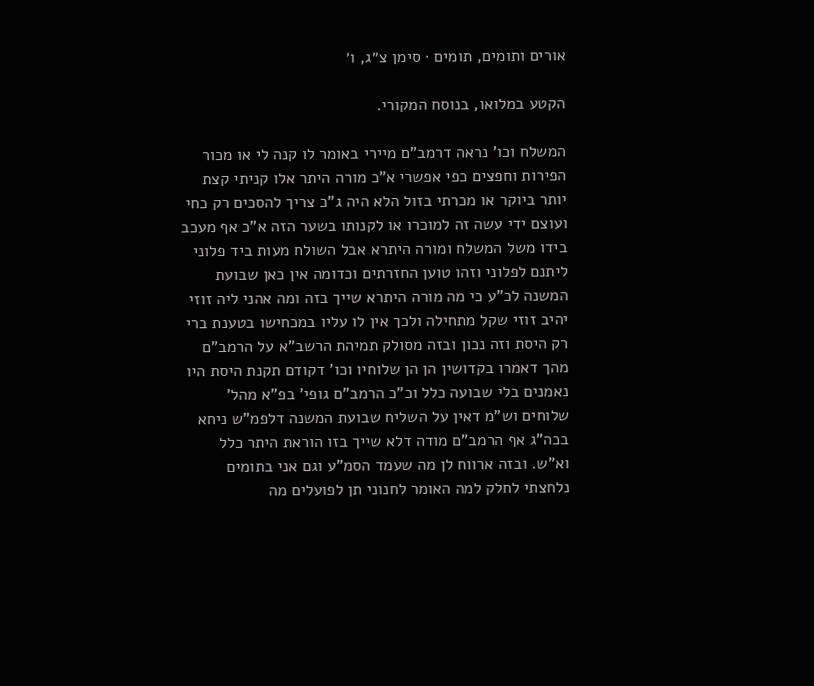אורים ותומים, תומים · סימן צ״ג, ו׳

הקטע במלואו, בנוסח המקורי.

המשלח וכו' נראה דרמב"ם מיירי באומר לו קנה לי או מכור הפירות וחפצים כפי אפשרי א"כ מורה היתר אלו קניתי קצת יותר ביוקר או מכרתי בזול הלא היה ג"כ צריך להסכים רק כחי ועוצם ידי עשה זה למוכרו או לקנותו בשער הזה א"כ אף מעכב בידו משל המשלח ומורה היתרא אבל השולח מעות ביד פלוני ליתנם לפלוני וזהו טוען החזרתים וכדומה אין כאן שבועת המשנה לכ"ע כי מה מורה היתרא שייך בזה ומה אהני ליה זוזי יהיב זוזי שקל מתחילה ולכך אין לו עליו במכחישו בטענת ברי רק היסת וזה נכון ובזה מסולק תמיהת הרשב"א על הרמב"ם מהך דאמרו בקדושין הן הן שלוחיו וכו' דקודם תקנת היסת היו נאמנים בלי שבועה כלל וכ"כ הרמב"ם גופי' בפ"א מהל' שלוחים וש"מ דאין על השליח שבועת המשנה דלפמ"ש ניחא בכה"ג אף הרמב"ם מודה דלא שייך בזו הוראת היתר כלל וא"ש. ובזה ארווח לן מה שעמד הסמ"ע וגם אני בתומים נלחצתי לחלק למה האומר לחנוני תן לפועלים מה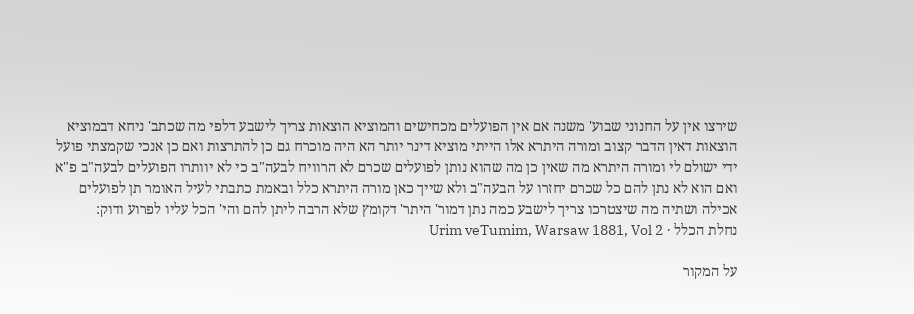שירצו אין על החנוני שבוע' משנה אם אין הפועלים מכחישים והמוציא הוצאות צריך לישבע דלפי מה שכתב' ניחא דבמוציא הוצאות דאין הדבר קצוב ומורה היתרא אלו הייתי מוציא דינר יותר הא היה מוכרח גם כן להתרצות ואם כן אנכי שקמצתי פועל ידי ישולם לי ומורה היתרא מה שאין כן מה שהוא נותן לפועלים שכרם לא הרוויח לבעה"ב כי לא יוותרו הפועלים לבעה"ב פ"א ואם הוא לא נתן להם כל שכרם יחזרו על הבעה"ב ולא שייך כאן מורה היתרא כלל ובאמת כתבתי לעיל האומר תן לפועלים אכילה ושתיה מה שיצטרכו צריך לישבע כמה נתן דמור' היתר' דקומץ שלא הרבה ליתן להם והי' הכל עליו לפרוע ודוק:
נחלת הכלל · Urim veTumim, Warsaw 1881, Vol 2

על המקור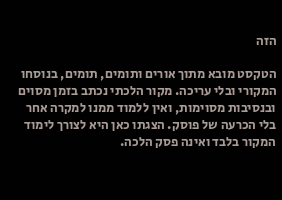הזה

הטקסט מובא מתוך אורים ותומים, תומים, בנוסחו המקורי ובלי עריכה. מקור הלכתי נכתב בזמן מסוים ובנסיבות מסוימות, ואין ללמוד ממנו למקרה אחר בלי הכרעה של פוסק. הצגתו כאן היא לצורך לימוד המקור בלבד ואינה פסק הלכה.